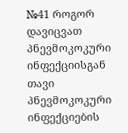№41 როგორ დავიცვათ პნევმოკოკური ინფექციისგან თავი
პნევმოკოკური ინფექციების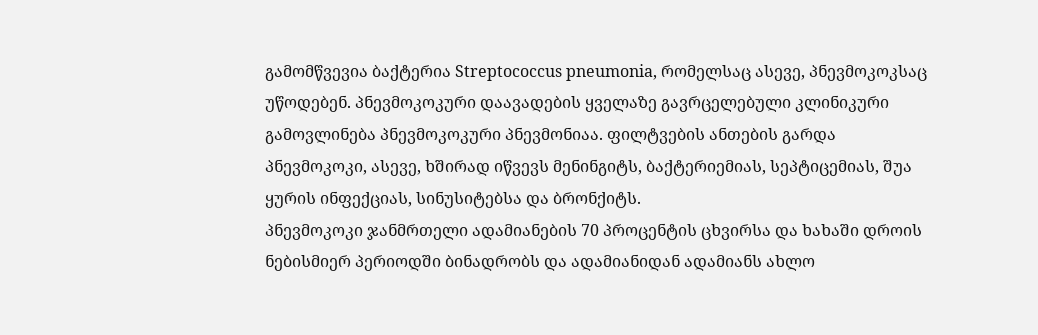გამომწვევია ბაქტერია Streptococcus pneumonia, რომელსაც ასევე, პნევმოკოკსაც უწოდებენ. პნევმოკოკური დაავადების ყველაზე გავრცელებული კლინიკური გამოვლინება პნევმოკოკური პნევმონიაა. ფილტვების ანთების გარდა პნევმოკოკი, ასევე, ხშირად იწვევს მენინგიტს, ბაქტერიემიას, სეპტიცემიას, შუა ყურის ინფექციას, სინუსიტებსა და ბრონქიტს.
პნევმოკოკი ჯანმრთელი ადამიანების 70 პროცენტის ცხვირსა და ხახაში დროის ნებისმიერ პერიოდში ბინადრობს და ადამიანიდან ადამიანს ახლო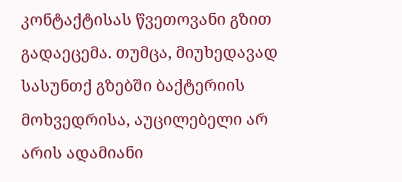კონტაქტისას წვეთოვანი გზით გადაეცემა. თუმცა, მიუხედავად სასუნთქ გზებში ბაქტერიის მოხვედრისა, აუცილებელი არ არის ადამიანი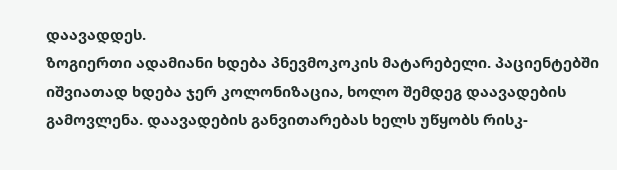დაავადდეს.
ზოგიერთი ადამიანი ხდება პნევმოკოკის მატარებელი. პაციენტებში იშვიათად ხდება ჯერ კოლონიზაცია, ხოლო შემდეგ დაავადების გამოვლენა. დაავადების განვითარებას ხელს უწყობს რისკ-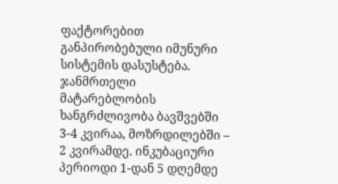ფაქტორებით განპირობებული იმუნური სისტემის დასუსტება. ჯანმრთელი მატარებლობის ხანგრძლივობა ბავშვებში 3-4 კვირაა, მოზრდილებში – 2 კვირამდე. ინკუბაციური პერიოდი 1-დან 5 დღემდე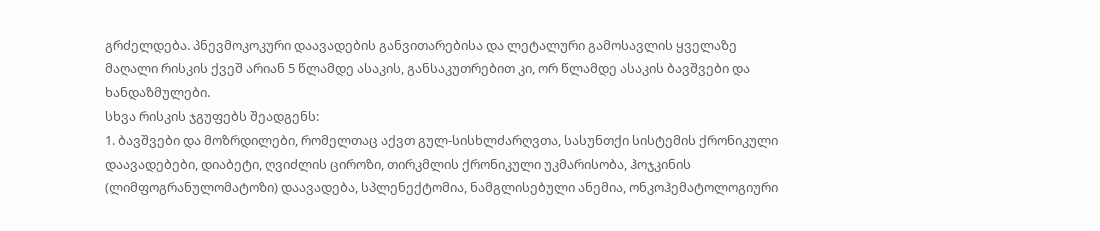გრძელდება. პნევმოკოკური დაავადების განვითარებისა და ლეტალური გამოსავლის ყველაზე მაღალი რისკის ქვეშ არიან 5 წლამდე ასაკის, განსაკუთრებით კი, ორ წლამდე ასაკის ბავშვები და ხანდაზმულები.
სხვა რისკის ჯგუფებს შეადგენს:
1. ბავშვები და მოზრდილები, რომელთაც აქვთ გულ-სისხლძარღვთა, სასუნთქი სისტემის ქრონიკული დაავადებები, დიაბეტი, ღვიძლის ციროზი, თირკმლის ქრონიკული უკმარისობა, ჰოჯკინის (ლიმფოგრანულომატოზი) დაავადება, სპლენექტომია, ნამგლისებული ანემია, ონკოჰემატოლოგიური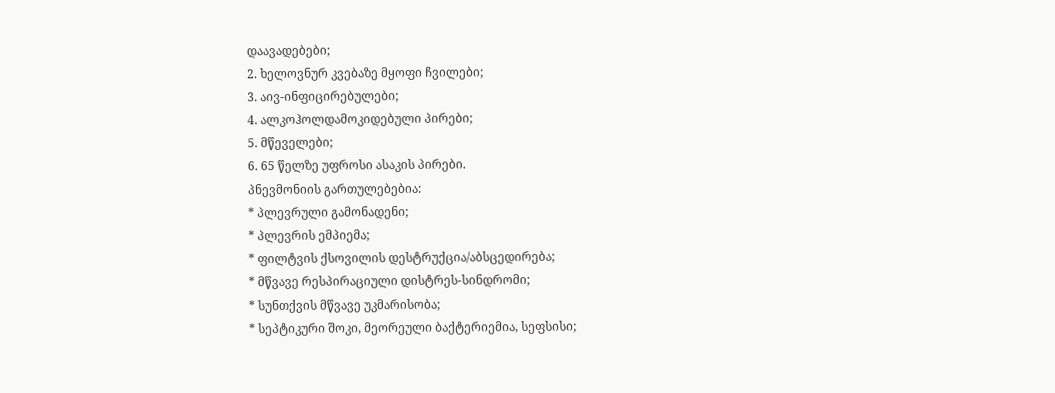დაავადებები;
2. ხელოვნურ კვებაზე მყოფი ჩვილები;
3. აივ-ინფიცირებულები;
4. ალკოჰოლდამოკიდებული პირები;
5. მწეველები;
6. 65 წელზე უფროსი ასაკის პირები.
პნევმონიის გართულებებია:
* პლევრული გამონადენი;
* პლევრის ემპიემა;
* ფილტვის ქსოვილის დესტრუქცია/აბსცედირება;
* მწვავე რესპირაციული დისტრეს-სინდრომი;
* სუნთქვის მწვავე უკმარისობა;
* სეპტიკური შოკი, მეორეული ბაქტერიემია, სეფსისი;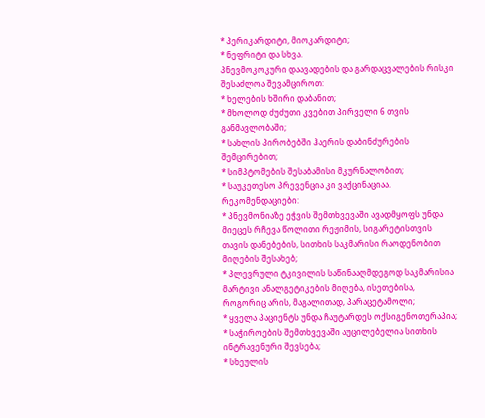* პერიკარდიტი, მიოკარდიტი;
* ნეფრიტი და სხვა.
პნევმოკოკური დაავადების და გარდაცვალების რისკი შესაძლოა შევამციროთ:
* ხელების ხშირი დაბანით;
* მხოლოდ ძუძუთი კვებით პირველი 6 თვის განმავლობაში;
* სახლის პირობებში ჰაერის დაბინძურების შემცირებით;
* სიმპტომების შესაბამისი მკურნალობით;
* საუკეთესო პრევენცია კი ვაქცინაციაა.
რეკომენდაციები:
* პნევმონიაზე ეჭვის შემთხვევაში ავადმყოფს უნდა მიეცეს რჩევა წოლითი რეჟიმის, სიგარეტისთვის თავის დანებების, სითხის საკმარისი რაოდენობით მიღების შესახებ;
* პლევრული ტკივილის საწინააღმდეგოდ საკმარისია მარტივი ანალგეტიკების მიღება, ისეთებისა, როგორიც არის, მაგალითად, პარაცეტამოლი;
* ყველა პაციენტს უნდა ჩაუტარდეს ოქსიგენოთერაპია;
* საჭიროების შემთხვევაში აუცილებელია სითხის ინტრავენური შევსება;
* სხეულის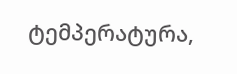ტემპერატურა,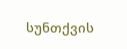სუნთქვის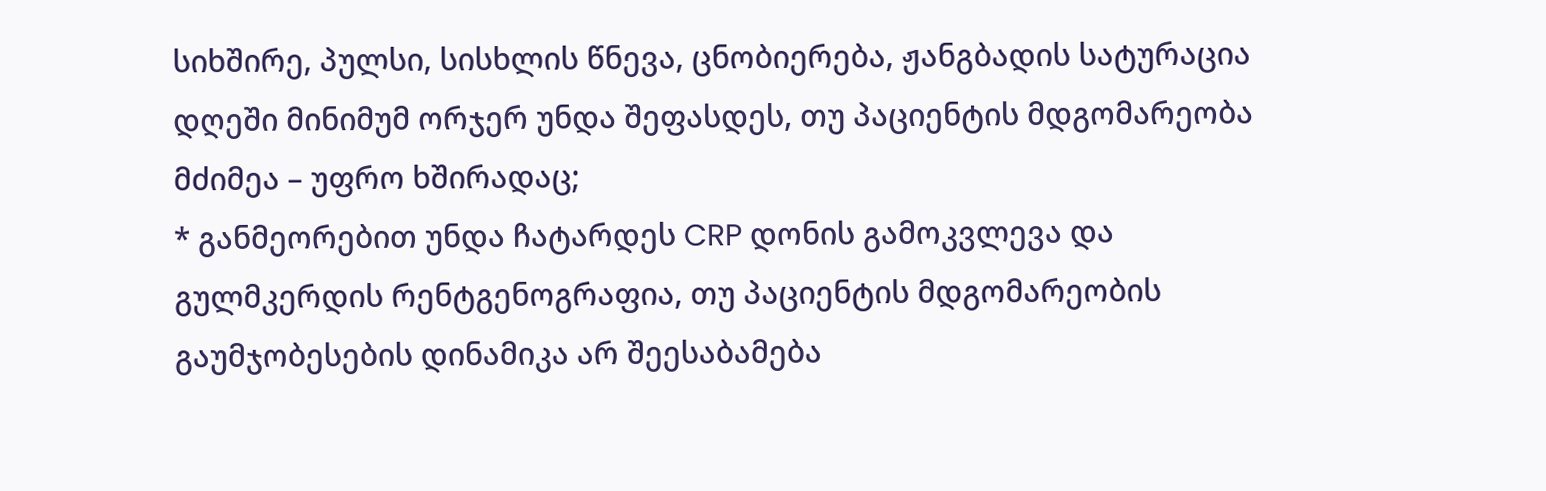სიხშირე, პულსი, სისხლის წნევა, ცნობიერება, ჟანგბადის სატურაცია დღეში მინიმუმ ორჯერ უნდა შეფასდეს, თუ პაციენტის მდგომარეობა მძიმეა – უფრო ხშირადაც;
* განმეორებით უნდა ჩატარდეს CRP დონის გამოკვლევა და გულმკერდის რენტგენოგრაფია, თუ პაციენტის მდგომარეობის გაუმჯობესების დინამიკა არ შეესაბამება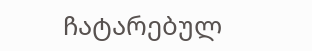ჩატარებულ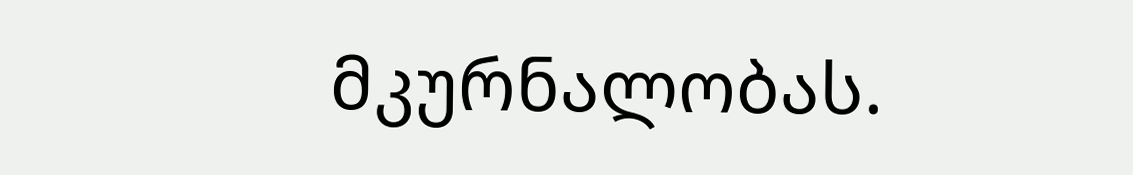მკურნალობას.